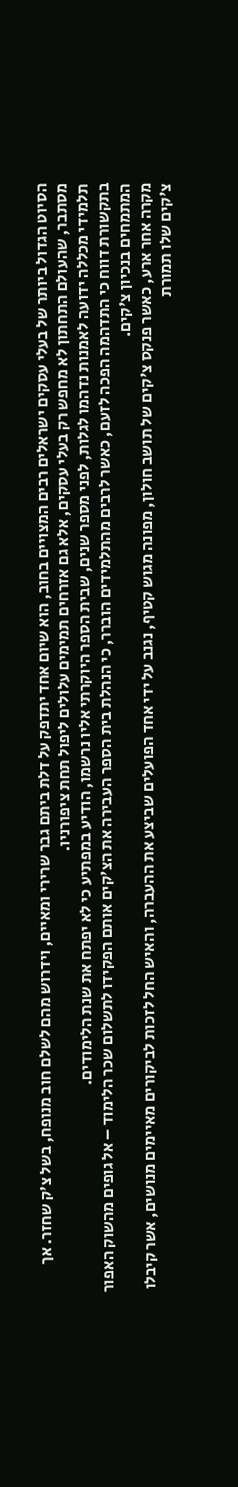הסיוט הגדול ביותר של בעלי עסקים ישראלים רבים המצויים בחוב, הוא שיום אחד יתדפק על דלת ביתם גבר שרירי ומאיים, וידרוש מהם לשלם חוב מנופח, בשל צ'ק שחזר. אך מסתבר, שהעולם התחתון לא מחפש רק בעלי עסקים, אלא גם אזרחים תמימים עלולים ליפול תחת ציפורניו.
תלמידי מכללה ידועה לאמנות נדהמו לגלות, לפני מספר שנים, שבית הספר היוקרתי אליו נרשמו, הודיע במפתיע כי לא יפתח את שנת הלימודים.
בתקשורת דווח כי התדהמה הפכה לזעם, כאשר לרבים מהתלמידים הוברר, כי הנהלת בית הספר העבירה את הצ'קים אותם הפקידו לתשלום שכר הלימוד – אל גופים מהשוק האפור המתמחים בנכיון צ'קים.
מקרה אחר ארע, כאשר פנקס צ'קים של תושב חולון, מפונה מגוש קטיף, נגנב על ידי אחד הפועלים שביצע את ההעברה, והאיש החל לזכות לביקורים מאיימים מנושים, אשר קיבלו צ'קים שלו תמורת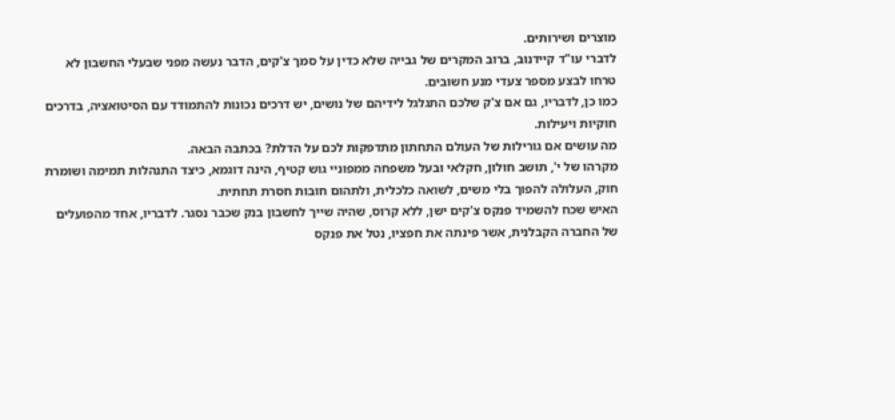מוצרים ושירותים.
לדברי עו"ד קיידנוב, ברוב המקרים של גבייה שלא כדין על סמך צ'קים, הדבר נעשה מפני שבעלי החשבון לא טרחו לבצע מספר צעדי מנע חשובים.
כמו כן, לדבריו, גם אם צ'ק שלכם התגלגל לידיהם של נושים, יש דרכים נכונות להתמודד עם הסיטואציה, בדרכים חוקיות ויעילות.
מה עושים אם גורילות של העולם התחתון מתדפקות לכם על הדלת? בכתבה הבאה.
מקרהו של י', תושב חולון, חקלאי ובעל משפחה ממפוניי גוש קטיף, הינה דוגמא, כיצד התנהלות תמימה ושומרת חוק, העלולה להפוך בלי משים, לשואה כלכלית, ולתהום חובות חסרת תחתית.
האיש שכח להשמיד פנקס צ'קים ישן, ללא קרוס, שהיה שייך לחשבון בנק שכבר נסגר. לדבריו, אחד מהפועלים של החברה הקבלנית, אשר פינתה את חפציו, נטל את פנקס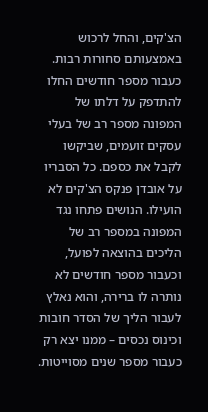הצ'קים, והחל לרכוש באמצעותם סחורות רבות. כעבור מספר חודשים החלו להתדפק על דלתו של המפונה מספר רב של בעלי עסקים זועמים, שביקשו לקבל את כספם. כל הסבריו על אובדן פנקס הצ'קים לא הועילו. הנושים פתחו נגד המפונה במספר רב של הליכים בהוצאה לפועל, וכעבור מספר חודשים לא נותרה לו ברירה, והוא נאלץ לעבור הליך של הסדר חובות וכינוס נכסים – ממנו יצא רק כעבור מספר שנים מסוייטות.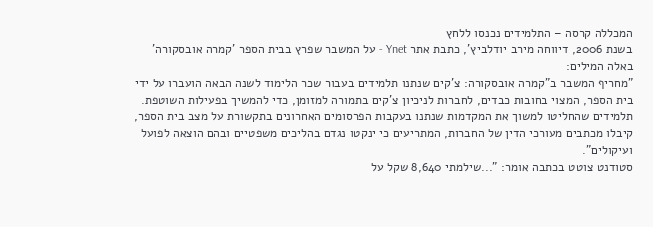המכללה קרסה – התלמידים נכנסו ללחץ
בשנת 2006, דיווחה מירב יודלביץ', כתבת אתר Ynet - על המשבר שפרץ בבית הספר 'קמרה אובסקורה' באלה המילים:
"מחריף המשבר ב"קמרה אובסקורה: צ'קים שנתנו תלמידים בעבור שכר הלימוד לשנה הבאה הועברו על ידי בית הספר, המצוי בחובות כבדים, לחברות לניכיון צ'קים בתמורה למזומן, כדי להמשיך בפעילות השוטפת. תלמידים שהחליטו למשוך את המקדמות שנתנו בעקבות הפרסומים האחרונים בתקשורת על מצב בית הספר, קיבלו מכתבים מעורכי הדין של החברות, המתריעים כי ינקטו נגדם בהליכים משפטיים ובהם הוצאה לפועל ועיקולים".
סטודנט צוטט בכתבה אומר: "...שילמתי 8,640 שקל על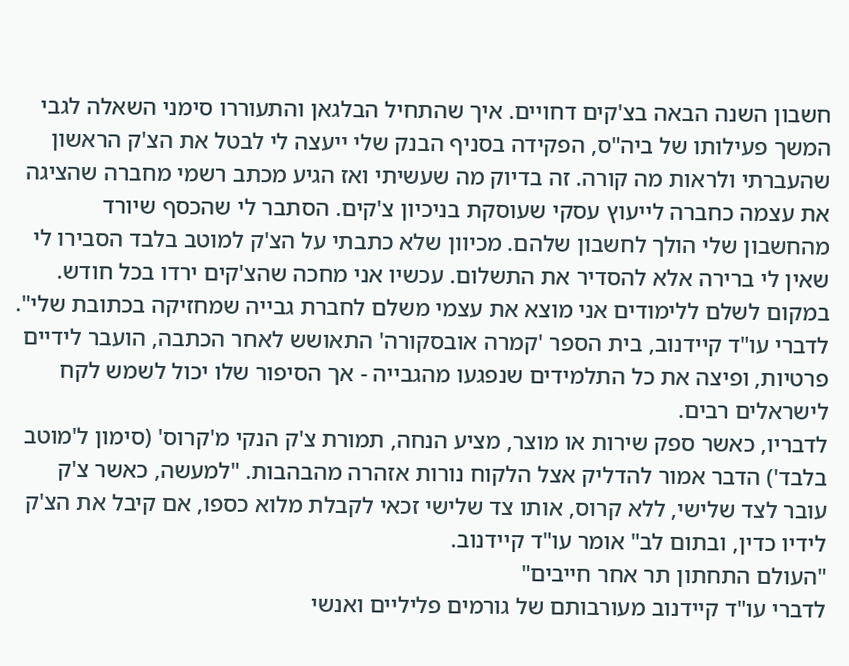חשבון השנה הבאה בצ'קים דחויים. איך שהתחיל הבלגאן והתעוררו סימני השאלה לגבי המשך פעילותו של ביה"ס, הפקידה בסניף הבנק שלי ייעצה לי לבטל את הצ'ק הראשון שהעברתי ולראות מה קורה. זה בדיוק מה שעשיתי ואז הגיע מכתב רשמי מחברה שהציגה את עצמה כחברה לייעוץ עסקי שעוסקת בניכיון צ'קים. הסתבר לי שהכסף שיורד מהחשבון שלי הולך לחשבון שלהם. מכיוון שלא כתבתי על הצ'ק למוטב בלבד הסבירו לי שאין לי ברירה אלא להסדיר את התשלום. עכשיו אני מחכה שהצ'קים ירדו בכל חודש. במקום לשלם ללימודים אני מוצא את עצמי משלם לחברת גבייה שמחזיקה בכתובת שלי".
לדברי עו"ד קיידנוב, בית הספר 'קמרה אובסקורה' התאושש לאחר הכתבה, הועבר לידיים פרטיות, ופיצה את כל התלמידים שנפגעו מהגבייה - אך הסיפור שלו יכול לשמש לקח לישראלים רבים.
לדבריו, כאשר ספק שירות או מוצר, מציע הנחה, תמורת צ'ק הנקי מ'קרוס' (סימון ל'מוטב בלבד') הדבר אמור להדליק אצל הלקוח נורות אזהרה מהבהבות. "למעשה, כאשר צ'ק עובר לצד שלישי, ללא קרוס, אותו צד שלישי זכאי לקבלת מלוא כספו, אם קיבל את הצ'ק לידיו כדין, ובתום לב" אומר עו"ד קיידנוב.
"העולם התחתון תר אחר חייבים"
לדברי עו"ד קיידנוב מעורבותם של גורמים פליליים ואנשי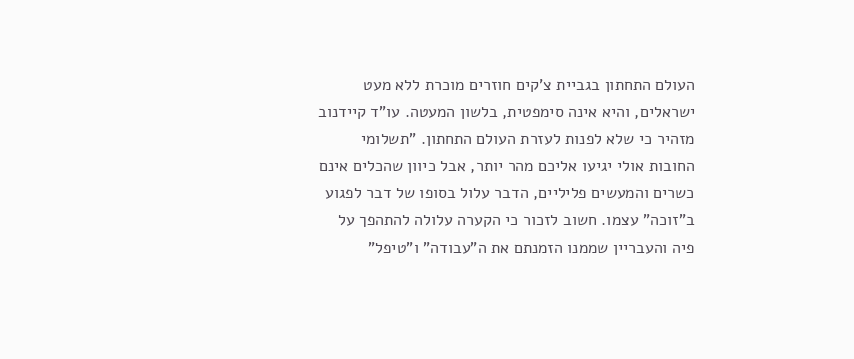העולם התחתון בגביית צ'קים חוזרים מוכרת ללא מעט ישראלים, והיא אינה סימפטית, בלשון המעטה. עו"ד קיידנוב מזהיר כי שלא לפנות לעזרת העולם התחתון. "תשלומי החובות אולי יגיעו אליכם מהר יותר, אבל כיוון שהכלים אינם כשרים והמעשים פליליים, הדבר עלול בסופו של דבר לפגוע ב"זוכה" עצמו. חשוב לזכור כי הקערה עלולה להתהפך על פיה והעבריין שממנו הזמנתם את ה"עבודה" ו"טיפל"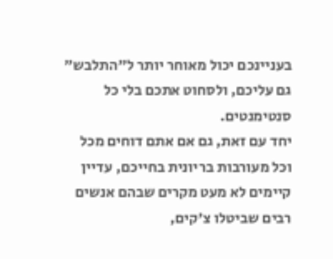בעניינכם יכול מאוחר יותר ל"התלבש" גם עליכם, ולסחוט אתכם בלי כל סנטימנטים.
יחד עם זאת, גם אם אתם דוחים מכל וכל מעורבות בריונית בחייכם, עדיין קיימים לא מעט מקרים שבהם אנשים רבים שביטלו צ'קים,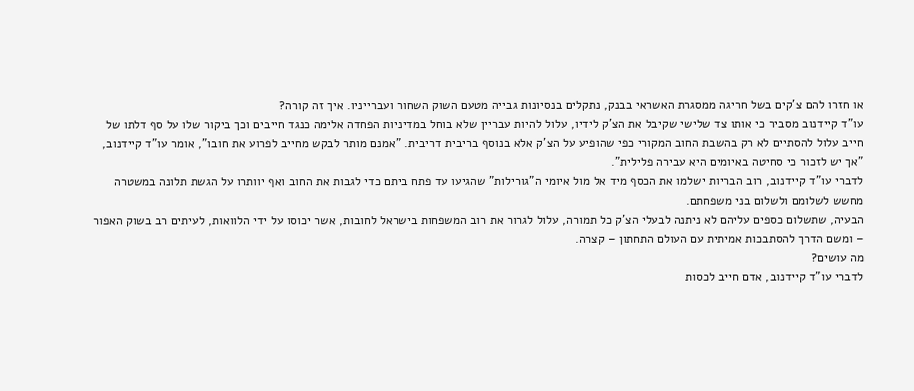או חזרו להם צ'קים בשל חריגה ממסגרת האשראי בבנק, נתקלים בנסיונות גבייה מטעם השוק השחור ועברייניו. איך זה קורה?
עו"ד קיידנוב מסביר כי אותו צד שלישי שקיבל את הצ'ק לידיו, עלול להיות עבריין שלא בוחל במדיניות הפחדה אלימה כנגד חייבים וכך ביקור שלו על סף דלתו של חייב עלול להסתיים לא רק בהשבת החוב המקורי כפי שהופיע על הצ'ק אלא בנוסף בריבית דריבית. "אמנם מותר לבקש מחייב לפרוע את חובו", אומר עו"ד קיידנוב, "אך יש לזכור כי סחיטה באיומים היא עבירה פלילית".
לדברי עו"ד קיידנוב, רוב הבריות ישלמו את הכסף מיד אל מול איומי ה"גורילות" שהגיעו עד פתח ביתם כדי לגבות את החוב ואף יוותרו על הגשת תלונה במשטרה מחשש לשלומם ולשלום בני משפחתם.
הבעיה, שתשלום כספים עליהם לא ניתנה לבעלי הצ'ק כל תמורה, עלול לגרור את רוב המשפחות בישראל לחובות, אשר יכוסו על ידי הלוואות, לעיתים רב בשוק האפור – ומשם הדרך להסתבכות אמיתית עם העולם התחתון – קצרה.
מה עושים?
לדברי עו"ד קיידנוב, אדם חייב לכסות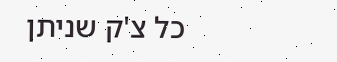כל צ'ק שניתן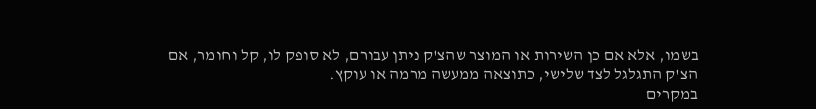בשמו, אלא אם כן השירות או המוצר שהצ'ק ניתן עבורם, לא סופק לו, קל וחומר, אם הצ'ק התגלגל לצד שלישי, כתוצאה ממעשה מרמה או עוקץ.
במקרים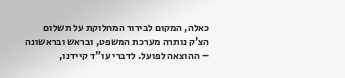כאלה, המקום לבירור המחלוקת על תשלום הצ'ק נותרה מערכת המשפט, ובראש ובראשונה – ההוצאה לפועל. לדברי עו"ד קיידנו,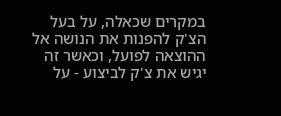במקרים שכאלה, על בעל הצ'ק להפנות את הנושה אל ההוצאה לפועל, וכאשר זה יגיש את צ'ק לביצוע - על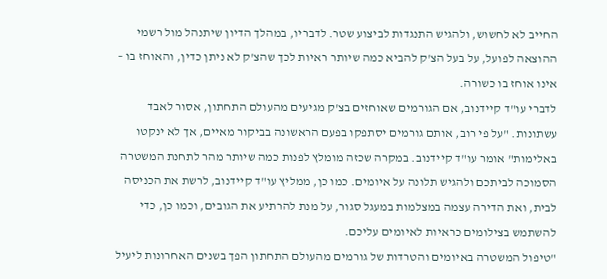החייב לא לחשוש, ולהגיש התנגדות לביצוע שטר. לדבריו, במהלך הדיון שיתנהל מול רשמי ההוצאה לפועל, על בעל הצ'ק להביא כמה שיותר ראיות לכך שהצ'ק לא ניתן כדין, והאוחז בו – אינו אוחז בו כשורה.
לדברי עו"ד קיידנוב, אם הגורמים שאוחזים בצ'ק מגיעים מהעולם התחתון, אסור לאבד עשתונות. "על פי רוב, אותם גורמים יסתפקו בפעם הראשונה בביקור מאיים, אך לא ינקטו באלימות" אומר עו"ד קיידנוב. במקרה שכזה מומלץ לפנות כמה שיותר מהר לתחנת המשטרה הסמוכה לביתכם ולהגיש תלונה על איומים. כמו כן, ממליץ עו"ד קיידנוב, לרשת את הכניסה לבית, ואת הדירה עצמה במצלמות במעגל סגור, על מנת להרתיע את הגובים, וכמו כן, כדי להשתמש בצילומים כראיות לאיומים עליכם.
"טיפול המשטרה באיומים והטרדות של גורמים מהעולם התחתון הפך בשנים האחרונות ליעיל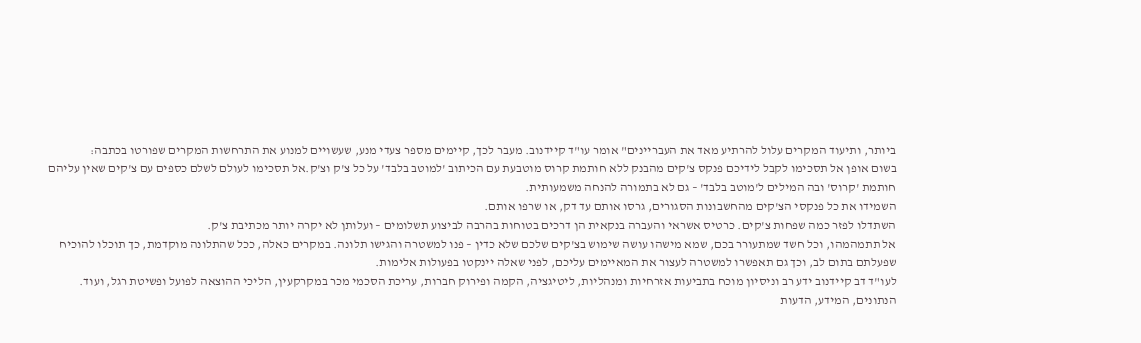ביותר, ותיעוד המקרים עלול להרתיע מאד את העבריינים" אומר עו"ד קיידנוב. מעבר לכך, קיימים מספר צעדי מנע, שעשויים למנוע את התרחשות המקרים שפורטו בכתבה:
בשום אופן אל תסכימו לקבל לידיכם פנקס צ'קים מהבנק ללא חותמת קרוס מוטבעת עם הכיתוב 'למוטב בלבד' על כל צ'ק וצ'ק.אל תסכימו לעולם לשלם כספים עם צ'קים שאין עליהם חותמת 'קרוס' ובה המילים ל'מוטב בלבד' – גם לא בתמורה להנחה משמעותית.
השמידו את כל פנקסי הצ'קים מהחשבונות הסגורים, גרסו אותם עד דק, או שרפו אותם.
השתדלו לפזר כמה שפחות צ'קים. כרטיס אשראי והעברה בנקאית הן דרכים בטוחות בהרבה לביצוע תשלומים – ועלותן לא יקרה יותר מכתיבת צ'ק.
אל תתמהמהו, וכל חשד שמתעורר בכם, שמא מישהו עושה שימוש בצ'קים שלכם שלא כדין – פנו למשטרה והגישו תלונה. במקרים כאלה, ככל שהתלונה מוקדמת, כך תוכלו להוכיח שפעלתם בתום לב, וכך גם תאפשרו למשטרה לעצור את המאיימים עליכם, לפני שאלה יינקטו בפעולות אלימות.
לעו"ד דב קיידנוב ידע רב וניסיון מוכח בתביעות אזרחיות ומנהליות, ליטיגציה, הקמה ופירוק חברות, עריכת הסכמי מכר במקרקעין, הליכי ההוצאה לפועל ופשיטת רגל, ועוד.
הנתונים, המידע, הדעות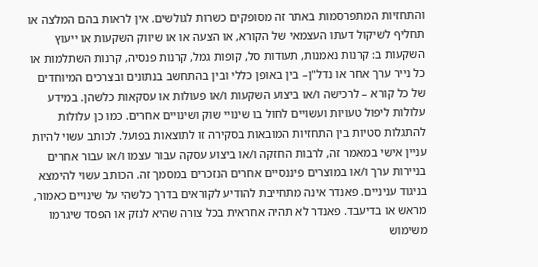והתחזיות המתפרסמות באתר זה מסופקים כשרות לגולשים. אין לראות בהם המלצה או תחליף לשיקול דעתו העצמאי של הקורא, או הצעה או או שיווק השקעות או ייעוץ השקעות ב: קרנות נאמנות, תעודות סל, קופות גמל, קרנות פנסיה, קרנות השתלמות או כל נייר ערך אחר או נדל"ן– בין באופן כללי ובין בהתחשב בנתונים ובצרכים המיוחדים של כל קורא – לרכישה ו/או ביצוע השקעות ו/או פעולות או עסקאות כלשהן. במידע עלולות ליפול טעויות ועשויים לחול בו שינויי שוק ושינויים אחרים. כמו כן עלולות להתגלות סטיות בין התחזיות המובאות בסקירה זו לתוצאות בפועל. לכותב עשוי להיות עניין אישי במאמר זה, לרבות החזקה ו/או ביצוע עסקה עבור עצמו ו/או עבור אחרים בניירות ערך ו/או במוצרים פיננסיים אחרים הנזכרים במסמך זה. הכותב עשוי להימצא בניגוד עניניים. פאנדר אינה מתחייבת להודיע לקוראים בדרך כלשהי על שינויים כאמור, מראש או בדיעבד. פאנדר לא תהיה אחראית בכל צורה שהיא לנזק או הפסד שיגרמו משימוש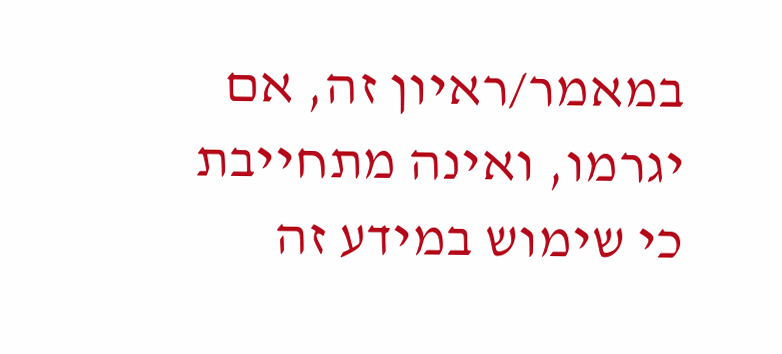במאמר/ראיון זה, אם יגרמו, ואינה מתחייבת כי שימוש במידע זה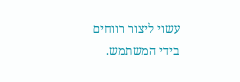עשוי ליצור רווחים בידי המשתמש.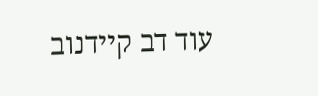עוד דב קיידנוב